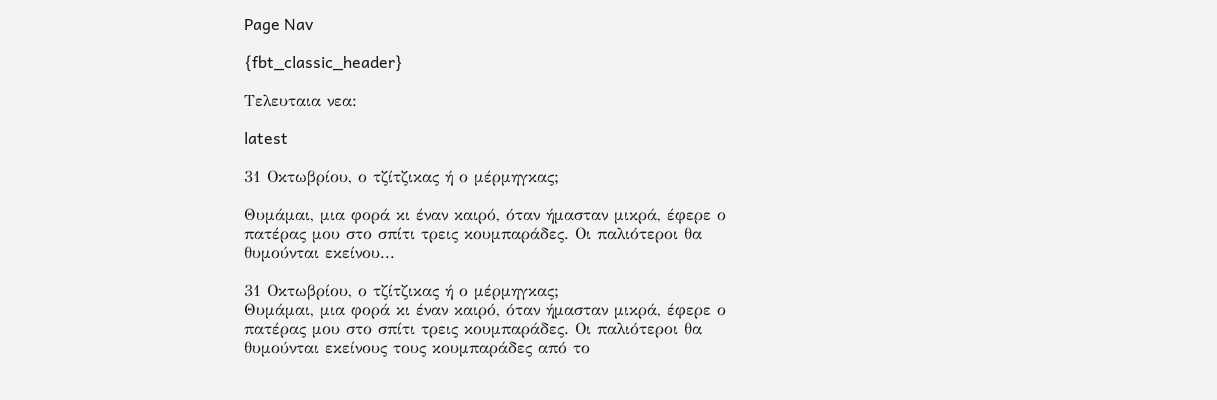Page Nav

{fbt_classic_header}

Τελευταια νεα:

latest

31 Οκτωβρίου, ο τζίτζικας ή ο μέρμηγκας;

Θυμάμαι, μια φορά κι έναν καιρό, όταν ήμασταν μικρά, έφερε ο πατέρας μου στο σπίτι τρεις κουμπαράδες. Οι παλιότεροι θα θυμούνται εκείνου...

31 Οκτωβρίου, ο τζίτζικας ή ο μέρμηγκας;
Θυμάμαι, μια φορά κι έναν καιρό, όταν ήμασταν μικρά, έφερε ο πατέρας μου στο σπίτι τρεις κουμπαράδες. Οι παλιότεροι θα θυμούνται εκείνους τους κουμπαράδες από το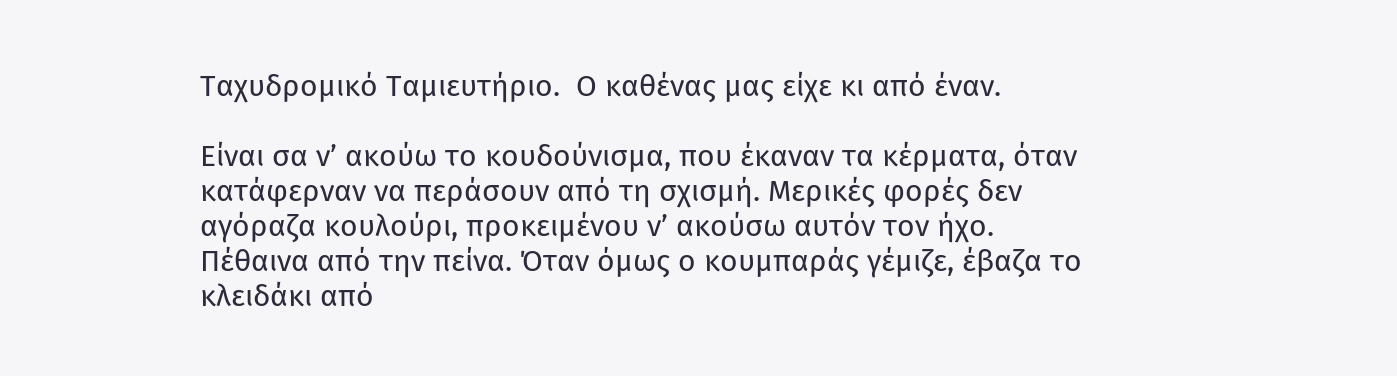Ταχυδρομικό Ταμιευτήριο.  Ο καθένας μας είχε κι από έναν.

Είναι σα ν’ ακούω το κουδούνισμα, που έκαναν τα κέρματα, όταν κατάφερναν να περάσουν από τη σχισμή. Μερικές φορές δεν αγόραζα κουλούρι, προκειμένου ν’ ακούσω αυτόν τον ήχο. Πέθαινα από την πείνα. Όταν όμως ο κουμπαράς γέμιζε, έβαζα το κλειδάκι από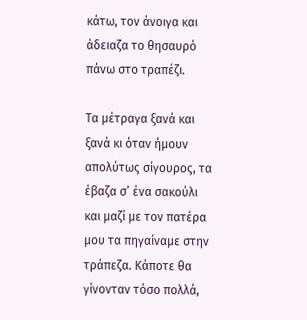κάτω, τον άνοιγα και άδειαζα το θησαυρό πάνω στο τραπέζι.

Τα μέτραγα ξανά και ξανά κι όταν ήμουν απολύτως σίγουρος, τα έβαζα σ’ ένα σακούλι και μαζί με τον πατέρα μου τα πηγαίναμε στην τράπεζα. Κάποτε θα γίνονταν τόσο πολλά,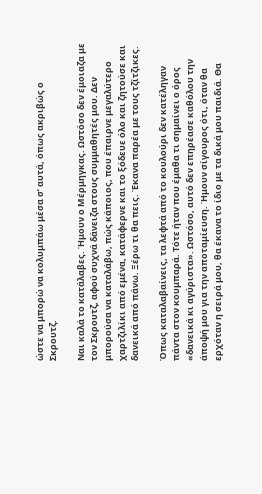ώστε να μπορώ να κολυμπάω μέσα σ’ αυτά, όπως ακριβώς ο Σκρουτζ.

Ναι καλά το κατάλαβες. Ήμουν ο Μέρμηγκας. Ωστόσο δεν έμοιαζα με τον Σκρουτζ, αφού συχνά δάνειζα στους συμμαθητές μου. Δεν μπορούσα να καταλάβω, πώς κάποιος, που έπαιρνε μεγαλύτερο χαρτζιλίκι από εμένα, κατάφερνε και το ξόδευε όλο και ζητούσε και δανεικά από πάνω. Ξέρω τι θα πεις. Έκανα παρέα με τους τζίτζικες.

Όπως καταλαβαίνεις, τα λεφτά από το κουλούρι δεν κατέληγαν πάντα στον κουμπαρά. Τότε ήταν που έμαθα τι σημαίνει ο όρος «δανεικά κι αγύριστα». Ωστόσο, αυτό δεν επηρέασε καθόλου την άποψή μου για την αποταμίευση. Ήμουν σίγουρος ότι, όταν θα ερχόταν η σειρά μου, θα έκανα το ίδιο με τα δικά μου παιδιά. Θα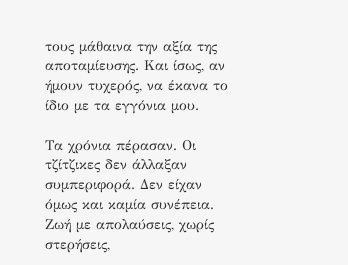τους μάθαινα την αξία της αποταμίευσης. Και ίσως, αν ήμουν τυχερός, να έκανα το ίδιο με τα εγγόνια μου.

Τα χρόνια πέρασαν. Οι τζίτζικες δεν άλλαξαν συμπεριφορά. Δεν είχαν όμως και καμία συνέπεια. Ζωή με απολαύσεις, χωρίς στερήσεις,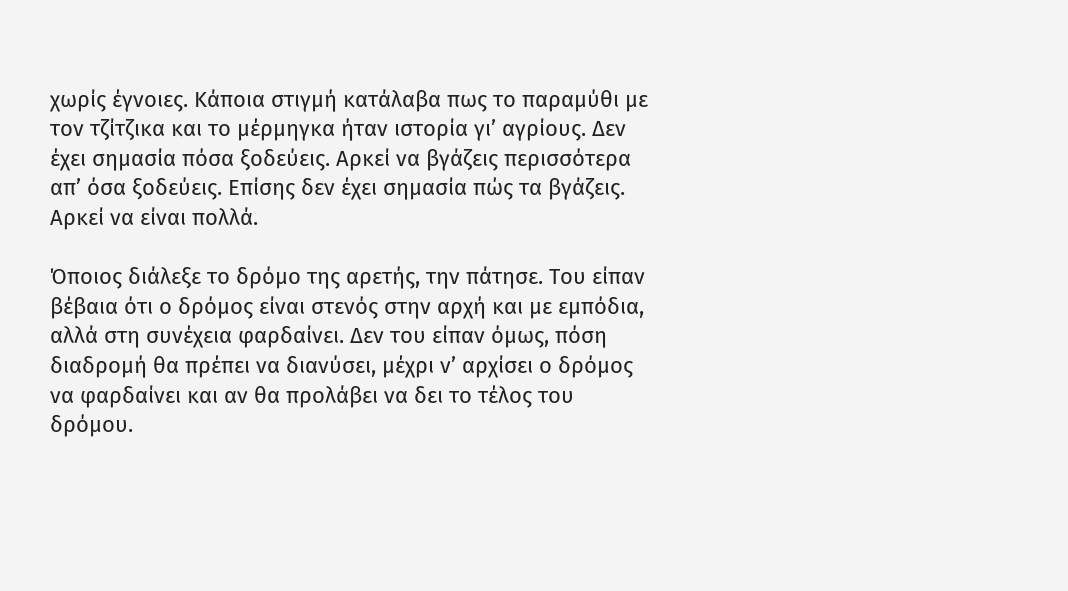χωρίς έγνοιες. Κάποια στιγμή κατάλαβα πως το παραμύθι με τον τζίτζικα και το μέρμηγκα ήταν ιστορία γι’ αγρίους. Δεν έχει σημασία πόσα ξοδεύεις. Αρκεί να βγάζεις περισσότερα απ’ όσα ξοδεύεις. Επίσης δεν έχει σημασία πώς τα βγάζεις. Αρκεί να είναι πολλά.

Όποιος διάλεξε το δρόμο της αρετής, την πάτησε. Του είπαν βέβαια ότι ο δρόμος είναι στενός στην αρχή και με εμπόδια, αλλά στη συνέχεια φαρδαίνει. Δεν του είπαν όμως, πόση διαδρομή θα πρέπει να διανύσει, μέχρι ν’ αρχίσει ο δρόμος να φαρδαίνει και αν θα προλάβει να δει το τέλος του δρόμου.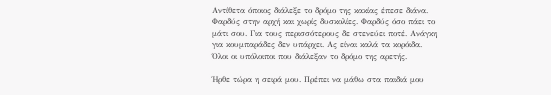Αντίθετα όποιος διάλεξε το δρόμο της κακίας έπεσε διάνα. Φαρδύς στην αρχή και χωρίς δυσκολίες. Φαρδύς όσο πάει το μάτι σου. Για τους περισσότερους δε στενεύει ποτέ. Ανάγκη για κουμπαράδες δεν υπάρχει. Ας είναι καλά τα κορόιδα. Όλοι οι υπόλοιποι που διάλεξαν το δρόμο της αρετής.

Ήρθε τώρα η σειρά μου. Πρέπει να μάθω στα παιδιά μου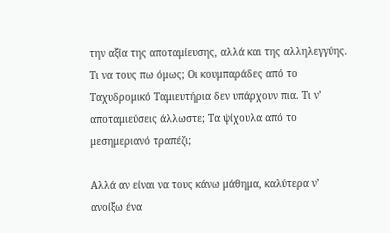την αξία της αποταμίευσης, αλλά και της αλληλεγγύης. Τι να τους πω όμως; Οι κουμπαράδες από το Ταχυδρομικό Ταμιευτήρια δεν υπάρχουν πια. Τι ν’ αποταμιεύσεις άλλωστε; Τα ψίχουλα από το μεσημεριανό τραπέζι;

Αλλά αν είναι να τους κάνω μάθημα, καλύτερα ν’ ανοίξω ένα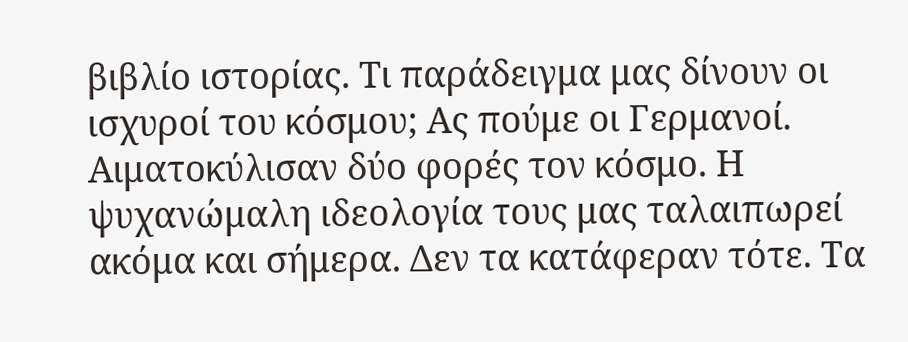βιβλίο ιστορίας. Τι παράδειγμα μας δίνουν οι ισχυροί του κόσμου; Ας πούμε οι Γερμανοί. Αιματοκύλισαν δύο φορές τον κόσμο. Η ψυχανώμαλη ιδεολογία τους μας ταλαιπωρεί ακόμα και σήμερα. Δεν τα κατάφεραν τότε. Τα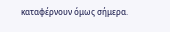καταφέρνουν όμως σήμερα.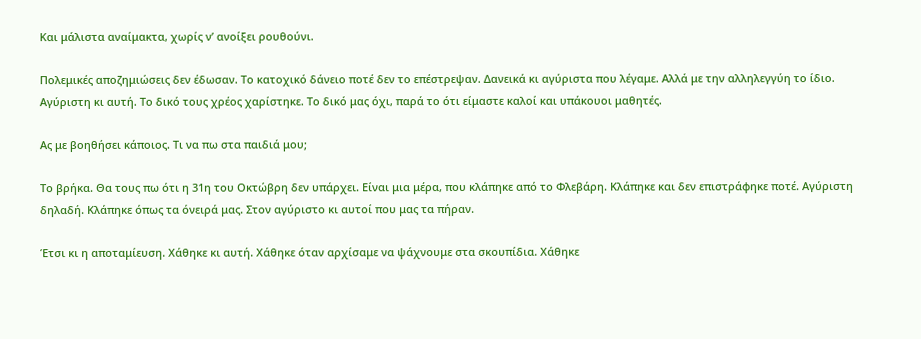Και μάλιστα αναίμακτα, χωρίς ν’ ανοίξει ρουθούνι.

Πολεμικές αποζημιώσεις δεν έδωσαν. Το κατοχικό δάνειο ποτέ δεν το επέστρεψαν. Δανεικά κι αγύριστα που λέγαμε. Αλλά με την αλληλεγγύη το ίδιο. Αγύριστη κι αυτή. Το δικό τους χρέος χαρίστηκε. Το δικό μας όχι, παρά το ότι είμαστε καλοί και υπάκουοι μαθητές.

Ας με βοηθήσει κάποιος. Τι να πω στα παιδιά μου;

Το βρήκα. Θα τους πω ότι η 31η του Οκτώβρη δεν υπάρχει. Είναι μια μέρα, που κλάπηκε από το Φλεβάρη. Κλάπηκε και δεν επιστράφηκε ποτέ. Αγύριστη δηλαδή. Κλάπηκε όπως τα όνειρά μας. Στον αγύριστο κι αυτοί που μας τα πήραν.

Έτσι κι η αποταμίευση. Χάθηκε κι αυτή. Χάθηκε όταν αρχίσαμε να ψάχνουμε στα σκουπίδια. Χάθηκε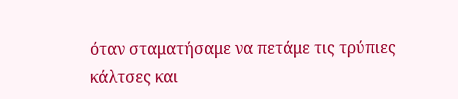όταν σταματήσαμε να πετάμε τις τρύπιες κάλτσες και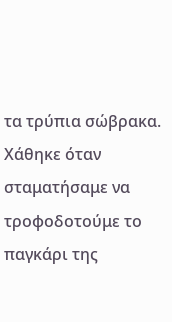τα τρύπια σώβρακα. Χάθηκε όταν σταματήσαμε να τροφοδοτούμε το παγκάρι της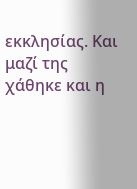εκκλησίας. Και μαζί της χάθηκε και η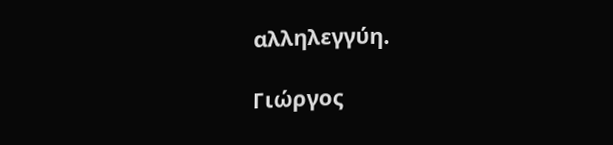αλληλεγγύη.

Γιώργος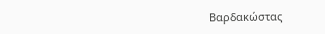Βαρδακώστας